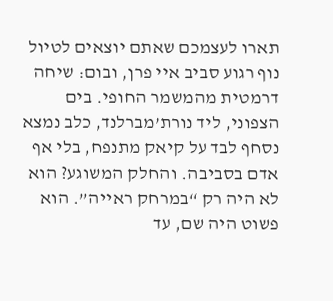תארו לעצמכם שאתם יוצאים לטיול נוף רגוע סביב איי פרן, ובום: שיחה דרמטית מהמשמר החופי. בים הצפוני, ליד נורת’מברלנד, כלב נמצא נסחף לבד על קיאק מתנפח, בלי אף אדם בסביבה. והחלק המשוגע? הוא לא היה רק “במרחק ראייה”. הוא פשוט היה שם, עד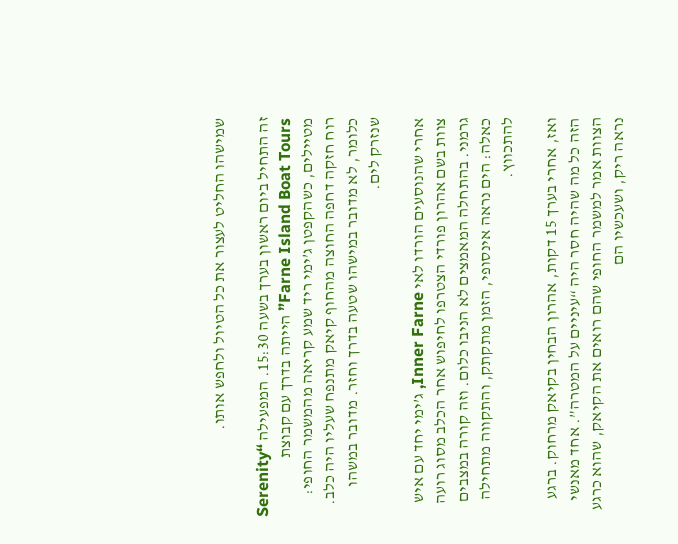שמישהו החליט לעצור את כל הטיול ולחפש אותו.

זה התחיל ביום ראשון בערך בשעה 15:30. המפעילה “Serenity Farne Island Boat Tours” הייתה בדרך עם קבוצת מטיילים, כשהקפטן ג’ימי ריד שמע קריאה מהמשמר החופי: רוח חזקה דחפה החוצה מהחוף קיאק מתנפח שעליו היה כלב. כלומר, לא מדובר במישהו שטעה בדרך וחזר. מדובר במשהו שנזרק לים.

אחרי שהנוסעים הורדו לאי Inner Farne, ג’ימי יחד עם איש צוות בשם אהרון פורדי הצטרפו לחיפוש אחר הכלב מסוג רועה גרמני. בהתחלה המאמצים לא הניבו כלום. וזה קורה במצבים כאלה: הים נראה אינסופי, הזמן מתקתק, והתקווה מתחילה להתכווץ.

ואז, אחרי בערך 15 דקות, אהרון הבחין בקיאק מרחוק. ברגע הזה כל מה שהיה חסר היה “עיניים על המטרה”. אחד מאנשי הצוות אמר למשמר החופי שהם רואים את הקיאק, שהוא כרגע נראה ריק, ושעכשיו הם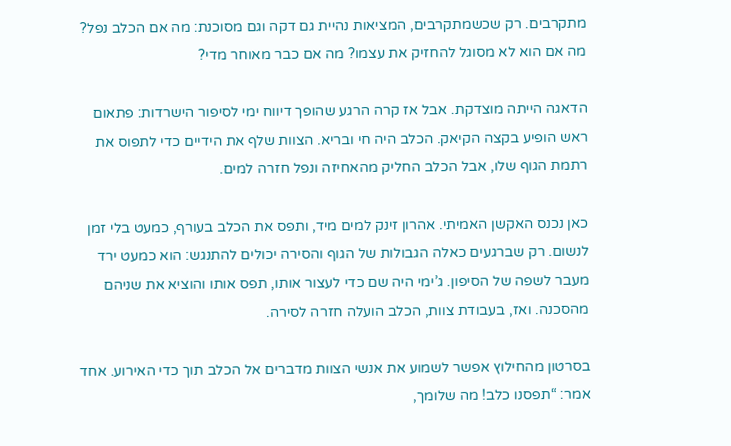מתקרבים. רק שכשמתקרבים, המציאות נהיית גם דקה וגם מסוכנת: מה אם הכלב נפל? מה אם הוא לא מסוגל להחזיק את עצמו? מה אם כבר מאוחר מדי?

הדאגה הייתה מוצדקת. אבל אז קרה הרגע שהופך דיווח ימי לסיפור הישרדות: פתאום ראש הופיע בקצה הקיאק. הכלב היה חי ובריא. הצוות שלף את הידיים כדי לתפוס את רתמת הגוף שלו, אבל הכלב החליק מהאחיזה ונפל חזרה למים.

כאן נכנס האקשן האמיתי. אהרון זינק למים מיד, ותפס את הכלב בעורף, כמעט בלי זמן לנשום. רק שברגעים כאלה הגבולות של הגוף והסירה יכולים להתנגש: הוא כמעט ירד מעבר לשפה של הסיפון. ג’ימי היה שם כדי לעצור אותו, תפס אותו והוציא את שניהם מהסכנה. ואז, בעבודת צוות, הכלב הועלה חזרה לסירה.

בסרטון מהחילוץ אפשר לשמוע את אנשי הצוות מדברים אל הכלב תוך כדי האירוע. אחד אמר: “תפסנו כלב! מה שלומך,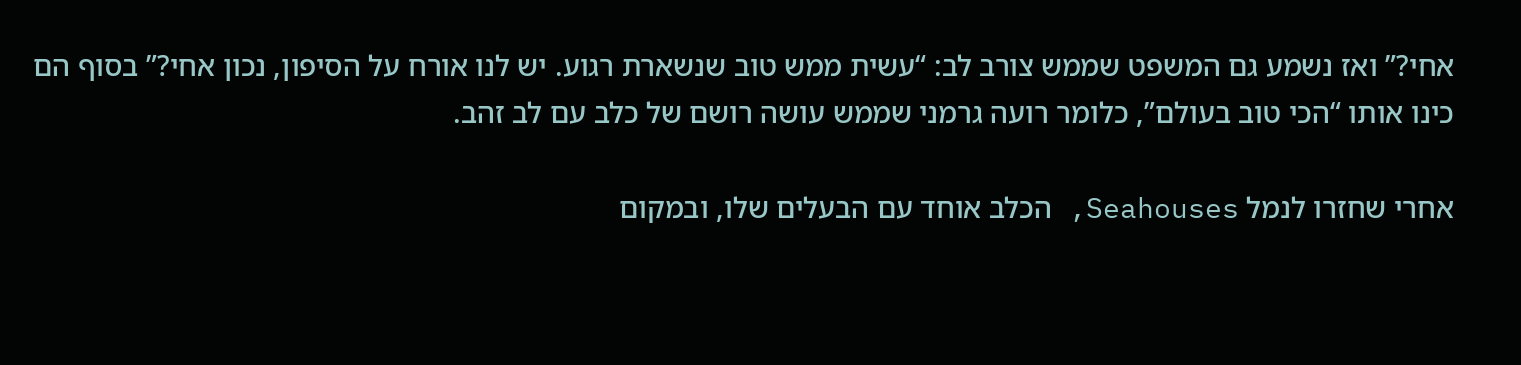אחי?” ואז נשמע גם המשפט שממש צורב לב: “עשית ממש טוב שנשארת רגוע. יש לנו אורח על הסיפון, נכון אחי?” בסוף הם כינו אותו “הכי טוב בעולם”, כלומר רועה גרמני שממש עושה רושם של כלב עם לב זהב.

אחרי שחזרו לנמל Seahouses, הכלב אוחד עם הבעלים שלו, ובמקום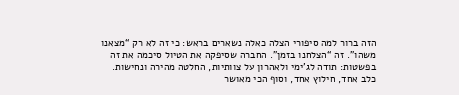הזה ברור למה סיפורי הצלה כאלה נשארים בראש: כי זה לא רק “מצאנו משהו”. זה “הצלחנו בזמן”. החברה שסיפקה את הטיול סיכמה את זה בפשטות: תודה לג’ימי ולאהרון על צוותיות, החלטה מהירה ונחישות. כלב אחד, חילוץ אחד, וסוף הכי מאושר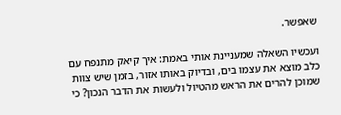שאפשר.

ועכשיו השאלה שמעניינת אותי באמת: איך קיאק מתנפח עם כלב מוצא את עצמו בים, ובדיוק באותו אזור, בזמן שיש צוות שמוכן להרים את הראש מהטיול ולעשות את הדבר הנכון? כי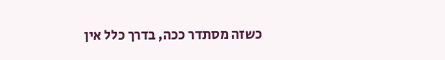כשזה מסתדר ככה, בדרך כלל אין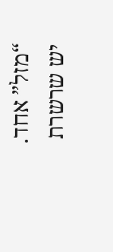“מזל” אחד. יש שרשרת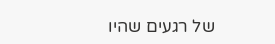של רגעים שהיו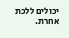יכולים ללכת אחרת.